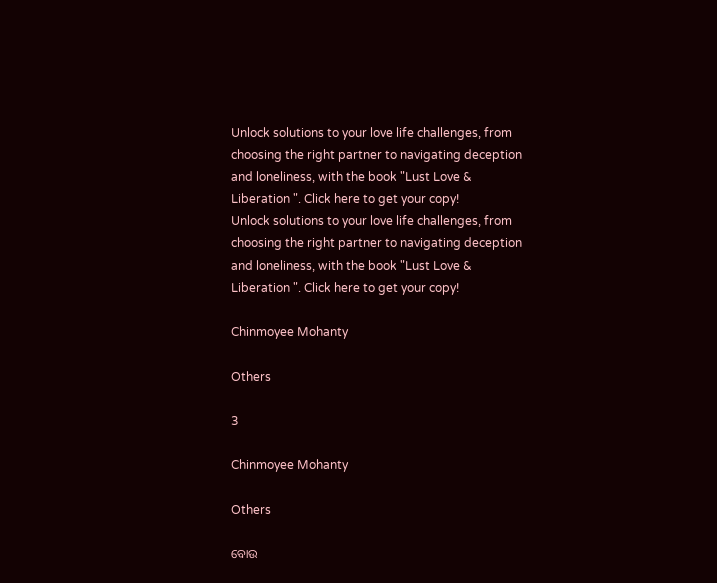Unlock solutions to your love life challenges, from choosing the right partner to navigating deception and loneliness, with the book "Lust Love & Liberation ". Click here to get your copy!
Unlock solutions to your love life challenges, from choosing the right partner to navigating deception and loneliness, with the book "Lust Love & Liberation ". Click here to get your copy!

Chinmoyee Mohanty

Others

3

Chinmoyee Mohanty

Others

ବୋଉ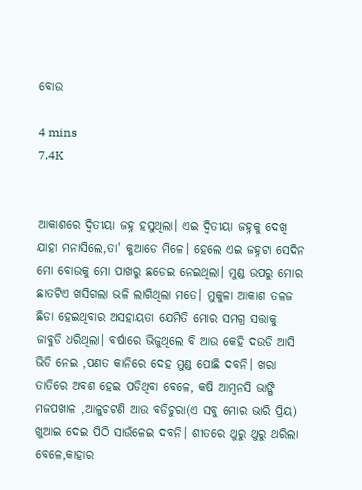ବୋଉ

4 mins
7.4K


ଆକାଶରେ ଦ୍ୱିତୀୟା ଜହ୍ନ ହସୁଥିଲା। ଏଇ ଦ୍ୱିତୀୟା ଜହ୍ନକୁ ଦେଖି ଯାହା ମନାସିଲେ,ତା' କୁଆଡେ ମିଳେ। ହେଲେ ଏଇ ଜହ୍ନଟା ସେଦିନ ମୋ ବୋଉକୁ ମୋ ପାଖରୁ ଛଡେଇ ନେଇଥିଲା। ମୁଣ୍ଡ ଉପରୁ ମୋର ଛାତଟିଏ ଖସିଗଲା ଭଳି ଲାଗିଥିଲା ମତେ। ମୁକୁଳା ଆକାଶ ତଳଜ ଛିଡା ହେଇଥିବାର ଅସହାୟତା ଯେମିତି ମୋର ସମଗ୍ର ସତ୍ତାକୁ ଜାବୁଡି ଧରିଥିଲା। ବର୍ଷାରେ ଭିଜୁଥିଲେ ବି ଆଉ କେହି ଦଉଡି ଆସି ଭିଡି ନେଇ ,ପଣତ କାନିରେ ଦେହ ମୁଣ୍ଡ ପୋଛି ଦବନି। ଖରା ତାତିରେ ଅବଶ ହେଇ ପଡିଥିବା ବେଳେ, କଷି ଆମ୍ବନସି ଭାଙ୍ଗି ମଜପଖାଳ ,ଆଳୁଚଟଣି ଆଉ ବଡିଚୁରା(ଏ ସବୁ ମୋର ଭାରି ପ୍ରିୟ) ଖୁଆଇ ଦେଇ ପିଠି ସାଉଁଳେଇ ଦବନି। ଶୀତରେ ଥୁରୁ ଥୁରୁ ଥରିଲା ବେଳେ,କାହାର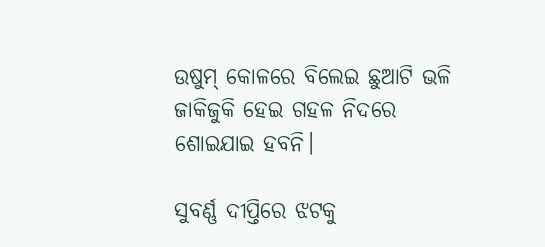ଉଷୁମ୍ କୋଳରେ ବିଲେଇ ଛୁଆଟି ଭଳି ଜାକିଜୁକି ହେଇ ଗହଳ ନିଦରେ ଶୋଇଯାଇ ହବନି।

ସୁବର୍ଣ୍ଣ ଦୀପ୍ତିରେ ଝଟକୁ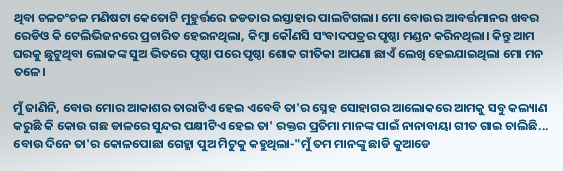ଥିବା ଚଳଚଂଚଳ ମଣିଷଟା କେତୋଟି ମୁହୁର୍ତ୍ତରେ ଜଡତାର ଇସ୍ତାହାର ପାଲଟିଗଲା। ମୋ ବୋଉର ଆବର୍ତ୍ତମାନର ଖବର ରେଡିଓ କି ଟେଲିଭିଜନରେ ପ୍ରଚାରିତ ହେଇନଥିଲା, କିମ୍ବା କୌଣସି ସଂବାଦପତ୍ରର ପୃଷ୍ଠା ମଣ୍ଡନ କରିନଥିଲା। କିନ୍ତୁ ଆମ ଘରକୁ ଛୁଟୁଥିବା ଲୋକଙ୍କ ସୁଅ ଭିତରେ ପୃଷ୍ଠା ପରେ ପୃଷ୍ଠା ଶୋକ ଗୀତିକା ଆପଣା ଛାଏଁ ଲେଖି ହେଇଯାଇଥିଲା ମୋ ମନ ତଳେ।

ମୁଁ ଜାଣିନି, ବୋଉ ମୋର ଆକାଶର ତାରାଟିଏ ହେଇ ଏବେବି ତା'ର ସ୍ନେହ ସୋହାଗର ଆଲୋକରେ ଆମକୁ ସବୁ କଲ୍ୟାଣ କରୁଛି କି କୋଉ ଗଛ ଡାଳରେ ସୁନ୍ଦର ପକ୍ଷୀଟିଏ ହେଇ ତା' ରକ୍ତର ପ୍ରତିମା ମାନଙ୍କ ପାଇଁ ନାନାବାୟା ଗୀତ ଗାଇ ଚାଲିଛି... ବୋଉ ଦିନେ ତା'ର କୋଳପୋଛା ଗେହ୍ଳା ପୁଅ ମିଟୁକୁ କହୁଥିଲା-"ମୁଁ ତମ ମାନଙ୍କୁ ଛାଡି କୁଆଡେ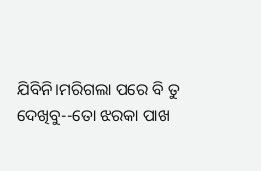ଯିବିନି।ମରିଗଲା ପରେ ବି ତୁ ଦେଖିବୁ--ତୋ ଝରକା ପାଖ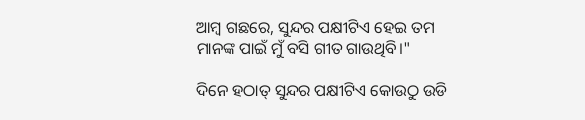ଆମ୍ବ ଗଛରେ, ସୁନ୍ଦର ପକ୍ଷୀଟିଏ ହେଇ ତମ ମାନଙ୍କ ପାଇଁ ମୁଁ ବସି ଗୀତ ଗାଉଥିବି।"

ଦିନେ ହଠାତ୍ ସୁନ୍ଦର ପକ୍ଷୀଟିଏ କୋଉଠୁ ଉଡି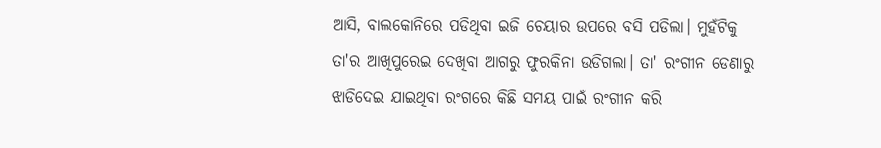ଆସି, ବାଲକୋନିରେ ପଡିଥିବା ଇଜି ଚେୟାର ଉପରେ ବସି ପଡିଲା। ମୁହଁଟିକୁ ତା'ର ଆଖିପୁରେଇ ଦେଖିବା ଆଗରୁ ଫୁରକିନା ଉଡିଗଲା। ତା' ରଂଗୀନ ଡେଣାରୁ ଝାଡିଦେଇ ଯାଇଥିବା ରଂଗରେ କିଛି ସମୟ ପାଇଁ ରଂଗୀନ କରି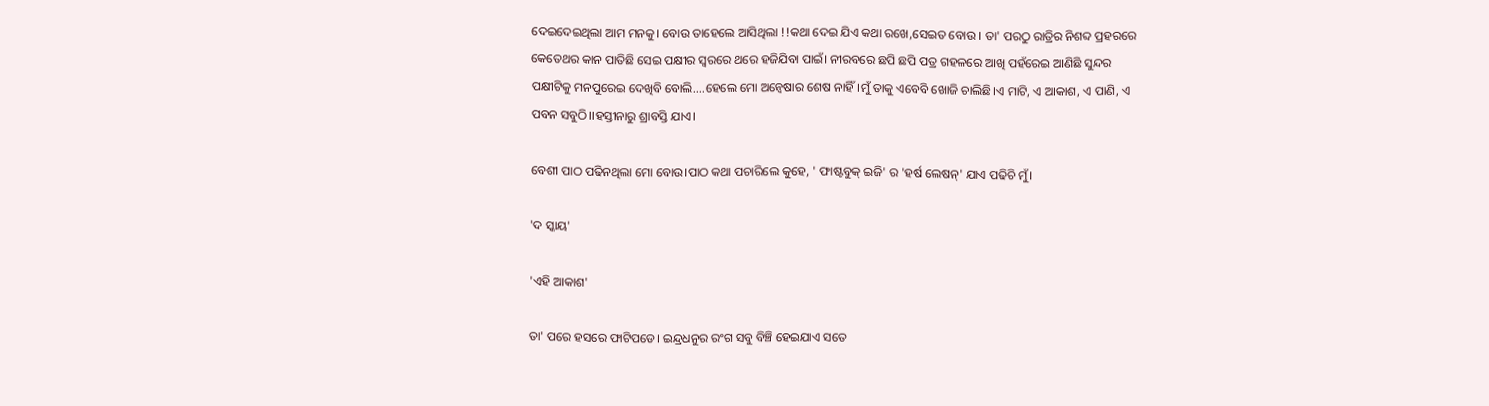ଦେଇଦେଇଥିଲା ଆମ ମନକୁ। ବୋଉ ତାହେଲେ ଆସିଥିଲା !!କଥା ଦେଇ ଯିଏ କଥା ରଖେ,ସେଇତ ବୋଉ । ତା' ପରଠୁ ରାତ୍ରିର ନିଶବ୍ଦ ପ୍ରହରରେ କେତେଥର କାନ ପାତିଛି ସେଇ ପକ୍ଷୀର ସ୍ୱରରେ ଥରେ ହଜିଯିବା ପାଇଁ। ନୀରବରେ ଛପି ଛପି ପତ୍ର ଗହଳରେ ଆଖି ପହଁରେଇ ଆଣିଛି ସୁନ୍ଦର ପକ୍ଷୀଟିକୁ ମନପୁରେଇ ଦେଖିବି ବୋଲି....ହେଲେ ମୋ ଅନ୍ୱେଷାର ଶେଷ ନାହିଁ।ମୁଁ ତାକୁ ଏବେବି ଖୋଜି ଚାଲିଛି।ଏ ମାଟି, ଏ ଆକାଶ, ଏ ପାଣି, ଏ ପବନ ସବୁଠି।।ହସ୍ତୀନାରୁ ଶ୍ରାବସ୍ତି ଯାଏ।

ବେଶୀ ପାଠ ପଢିନଥିଲା ମୋ ବୋଉ।ପାଠ କଥା ପଚାରିଲେ କୁହେ, ' ଫାଷ୍ଟବୁକ୍ ଇଜି' ର 'ହର୍ଷ ଲେଷନ୍' ଯାଏ ପଢିଚି ମୁଁ।

'ଦ ସ୍କାୟ'

'ଏହି ଆକାଶ'

ତା' ପରେ ହସରେ ଫାଟିପଡେ। ଇନ୍ଦ୍ରଧନୁର ରଂଗ ସବୁ ବିଞ୍ଚି ହେଇଯାଏ ସତେ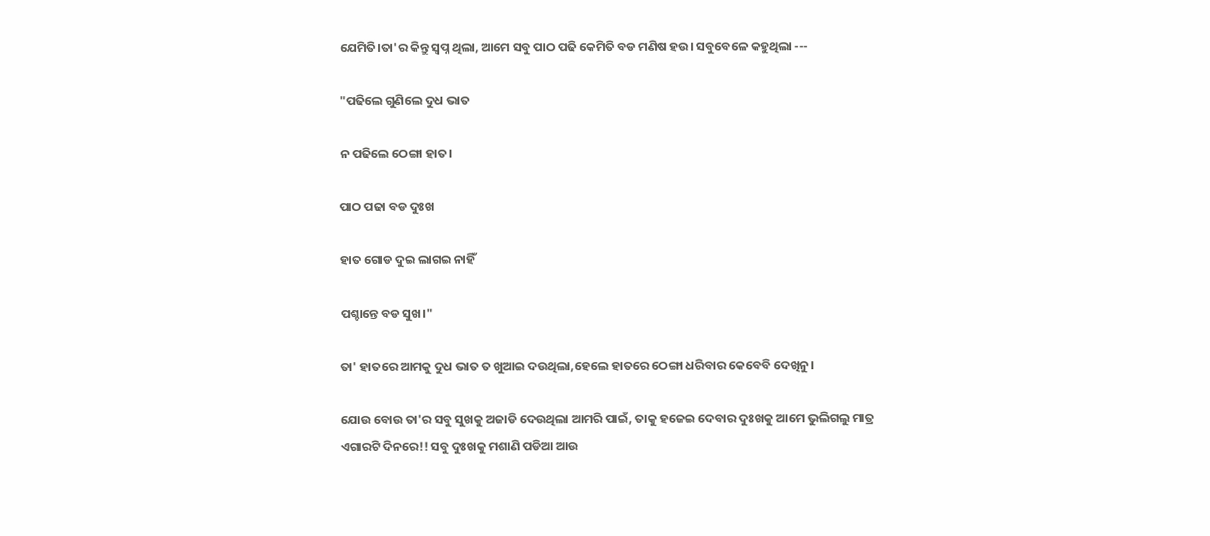ଯେମିତି।ତା'ର କିନ୍ତୁ ସ୍ୱପ୍ନ ଥିଲା, ଆମେ ସବୁ ପାଠ ପଢି କେମିତି ବଡ ମଣିଷ ହଉ। ସବୁବେଳେ କହୁଥିଲା ---

"ପଢିଲେ ଗୁଣିଲେ ଦୁଧ ଭାତ

ନ ପଢିଲେ ଠେଙ୍ଗା ହାତ।

ପାଠ ପଢା ବଡ ଦୁଃଖ

ହାତ ଗୋଡ ଦୁଇ ଲାଗଇ ନାହିଁ

ପଶ୍ଚାନ୍ତେ ବଡ ସୁଖ।"

ତା' ହାତରେ ଆମକୁ ଦୁଧ ଭାତ ତ ଖୁଆଇ ଦଉଥିଲା,ହେଲେ ହାତରେ ଠେଙ୍ଗା ଧରିବାର କେବେବି ଦେଖିନୁ।

ଯୋଉ ବୋଉ ତା'ର ସବୁ ସୁଖକୁ ଅଜାଡି ଦେଉଥିଲା ଆମରି ପାଇଁ, ତାକୁ ହଜେଇ ଦେବାର ଦୁଃଖକୁ ଆମେ ଭୁଲିଗଲୁ ମାତ୍ର ଏଗାରଟି ଦିନରେ!! ସବୁ ଦୁଃଖକୁ ମଶାଣି ପଡିଆ ଆଉ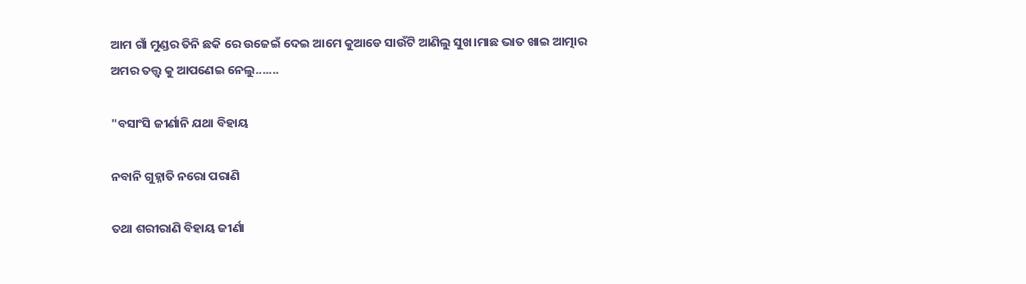ଆମ ଗାଁ ମୁଣ୍ଡର ତିନି ଛକି ରେ ଉଜେଇଁ ଦେଇ ଆମେ କୁଆଡେ ସାଉଁଟି ଆଣିଲୁ ସୁଖ।ମାଛ ଭାତ ଖାଇ ଆତ୍ମାର ଅମର ତତ୍ତ୍ୱ କୁ ଆପଣେଇ ନେଲୁ.......

"ବସାଂସି ଜୀର୍ଣାନି ଯଥା ବିହାୟ

ନବାନି ଗୁହ୍ନାତି ନରୋ ପରାଣି

ତଥା ଶରୀରାଣି ବିହାୟ ଜୀର୍ଣା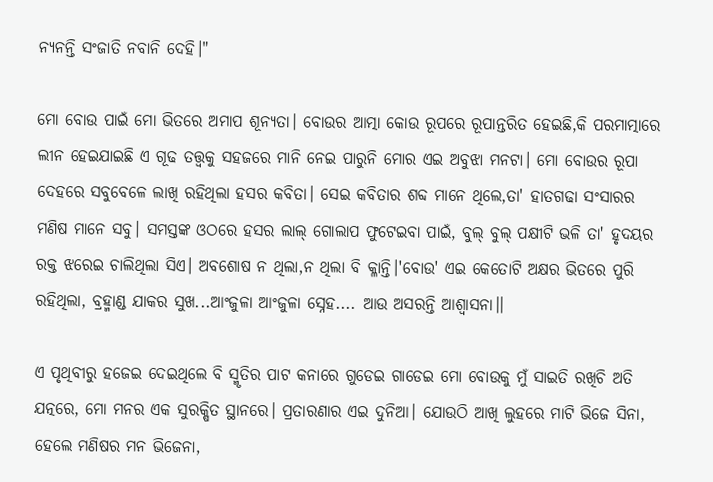ନ୍ୟନନ୍ତି ସଂଜାତି ନବାନି ଦେହି।"

ମୋ ବୋଉ ପାଇଁ ମୋ ଭିତରେ ଅମାପ ଶୂନ୍ୟତା। ବୋଉର ଆତ୍ମା କୋଉ ରୂପରେ ରୂପାନ୍ତରିତ ହେଇଛି,କି ପରମାତ୍ମାରେ ଲୀନ ହେଇଯାଇଛି ଏ ଗୂଢ ତତ୍ତ୍ୱକୁ ସହଜରେ ମାନି ନେଇ ପାରୁନି ମୋର ଏଇ ଅବୁଝା ମନଟା। ମୋ ବୋଉର ରୂପା ଦେହରେ ସବୁବେଳେ ଲାଖି ରହିଥିଲା ହସର କବିତା। ସେଇ କବିତାର ଶବ୍ଦ ମାନେ ଥିଲେ,ତା' ହାତଗଢା ସଂସାରର ମଣିଷ ମାନେ ସବୁ। ସମସ୍ତଙ୍କ ଓଠରେ ହସର ଲାଲ୍ ଗୋଲାପ ଫୁଟେଇବା ପାଇଁ, ବୁଲ୍ ବୁଲ୍ ପକ୍ଷୀଟି ଭଳି ତା' ହୃଦୟର ରକ୍ତ ଝରେଇ ଚାଲିଥିଲା ସିଏ। ଅବଶୋଷ ନ ଥିଲା,ନ ଥିଲା ବି କ୍ଳାନ୍ତି।'ବୋଉ' ଏଇ କେତୋଟି ଅକ୍ଷର ଭିତରେ ପୁରି ରହିଥିଲା, ବ୍ରହ୍ମାଣ୍ଡ ଯାକର ସୁଖ...ଆଂଜୁଳା ଆଂଜୁଳା ସ୍ନେହ.... ଆଉ ଅସରନ୍ତି ଆଶ୍ୱାସନା।।

ଏ ପୃଥିବୀରୁ ହଜେଇ ଦେଇଥିଲେ ବି ସ୍ମୃତିର ପାଟ କନାରେ ଗୁଡେଇ ଗାଡେଇ ମୋ ବୋଉକୁ ମୁଁ ସାଇତି ରଖିଚି ଅତି ଯତ୍ନରେ, ମୋ ମନର ଏକ ସୁରକ୍ଷିତ ସ୍ଥାନରେ। ପ୍ରତାରଣାର ଏଇ ଦୁନିଆ। ଯୋଉଠି ଆଖି ଲୁହରେ ମାଟି ଭିଜେ ସିନା, ହେଲେ ମଣିଷର ମନ ଭିଜେନା,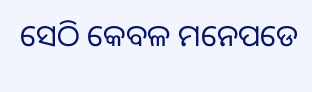ସେଠି କେବଳ ମନେପଡେ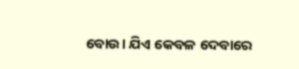ବୋଉ। ଯିଏ କେବଳ ଦେବାରେ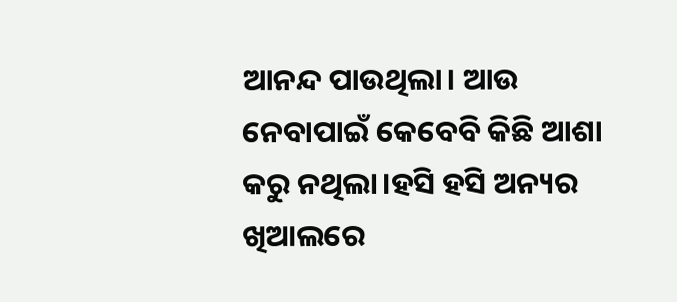ଆନନ୍ଦ ପାଉଥିଲା। ଆଉ ନେବାପାଇଁ କେବେବି କିଛି ଆଶା କରୁ ନଥିଲା।ହସି ହସି ଅନ୍ୟର ଖିଆଲରେ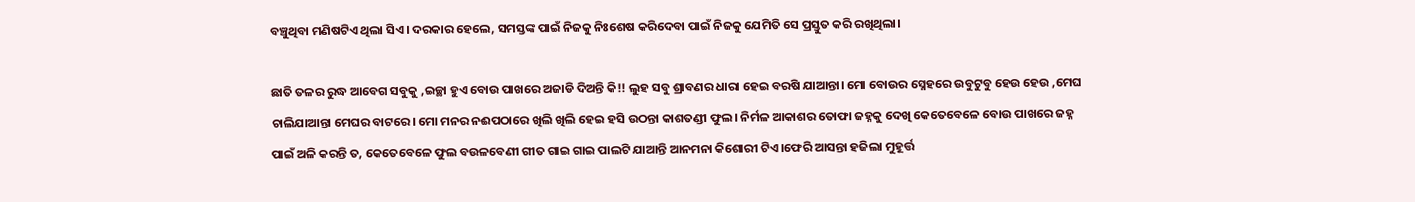ବଞ୍ଚୁଥିବା ମଣିଷଟିଏ ଥିଲା ସିଏ। ଦରକାର ହେଲେ, ସମସ୍ତଙ୍କ ପାଇଁ ନିଜକୁ ନିଃଶେଷ କରିଦେବା ପାଇଁ ନିଜକୁ ଯେମିତି ସେ ପ୍ରସ୍ତୁତ କରି ରଖିଥିଲା।

ଛାତି ତଳର ରୁଦ୍ଧ ଆବେଗ ସବୁକୁ ,ଇଚ୍ଛା ହୁଏ ବୋଉ ପାଖରେ ଅଜାଡି ଦିଅନ୍ତି କି!! ଲୁହ ସବୁ ଶ୍ରାବଣର ଧାରା ହେଇ ବରଷି ଯାଆନ୍ତା। ମୋ ବୋଉର ସ୍ନେହରେ ଉବୁଟୁବୁ ହେଉ ହେଉ ,ମେଘ ଚାଲିଯାଆନ୍ତା ମେଘର ବାଟରେ। ମୋ ମନର ନଈପଠାରେ ଖିଲି ଖିଲି ହେଇ ହସି ଉଠନ୍ତା କାଶତଣ୍ଡୀ ଫୁଲ। ନିର୍ମଳ ଆକାଶର ତୋଫା ଜହ୍ନକୁ ଦେଖି କେତେବେଳେ ବୋଉ ପାଖରେ ଜହ୍ନ ପାଇଁ ଅଳି କରନ୍ତି ତ, କେତେବେଳେ ଫୁଲ ବଉଳବେଣୀ ଗୀତ ଗାଇ ଗାଇ ପାଲଟି ଯାଆନ୍ତି ଆନମନା କିଶୋରୀ ଟିଏ।ଫେରି ଆସନ୍ତା ହଜିଲା ମୁହୂର୍ତ୍ତ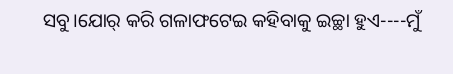ସବୁ।ଯୋର୍ କରି ଗଳାଫଟେଇ କହିବାକୁ ଇଚ୍ଛା ହୁଏ----ମୁଁ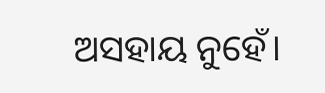ଅସହାୟ ନୁହେଁ।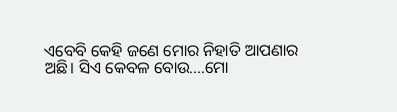ଏବେବି କେହି ଜଣେ ମୋର ନିହାତି ଆପଣାର ଅଛି। ସିଏ କେବଳ ବୋଉ....ମୋ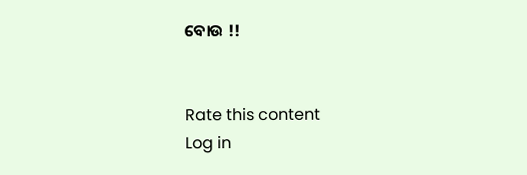ବୋଉ !!


Rate this content
Log in